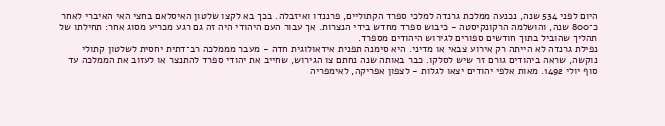היום לפני 534 שנה, נכנעה ממלכת גרנדה למלכי ספרד הקתוליים, פרננדו ואיזבלה. בכך בא לקצו שלטון האיסלאם בחצי האי האיברי לאחר כ־800 שנה, והושלמה הרקונקיסטה - כיבוש ספרד מחדש בידי הנצרות. אך עבור העם היהודי היה זה גם רגע מכריע מסוג אחר: תחילתו של תהליך שהוביל בתוך חודשים ספורים לגירוש היהודים מספרד.
נפילת גרנדה לא הייתה רק אירוע צבאי או מדיני. היא סימנה תפנית אידאולוגית חדה - מעבר מממלכה רב־דתית יחסית לשלטון קתולי נוקשה, שראה ביהודים גורם זר שיש לסלקו. כבר באותה שנה נחתם צו הגירוש, שחייב את יהודי ספרד להתנצר או לעזוב את הממלכה עד סוף יולי 1492. מאות אלפי יהודים יצאו לגלות - לצפון אפריקה, לאימפריה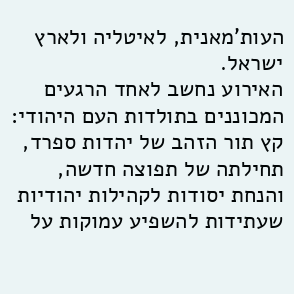העות'מאנית, לאיטליה ולארץ ישראל.
האירוע נחשב לאחד הרגעים המכוננים בתולדות העם היהודי: קץ תור הזהב של יהדות ספרד, תחילתה של תפוצה חדשה, והנחת יסודות לקהילות יהודיות שעתידות להשפיע עמוקות על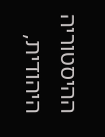ההיסטוריה היהודית,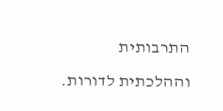התרבותית וההלכתית לדורות.